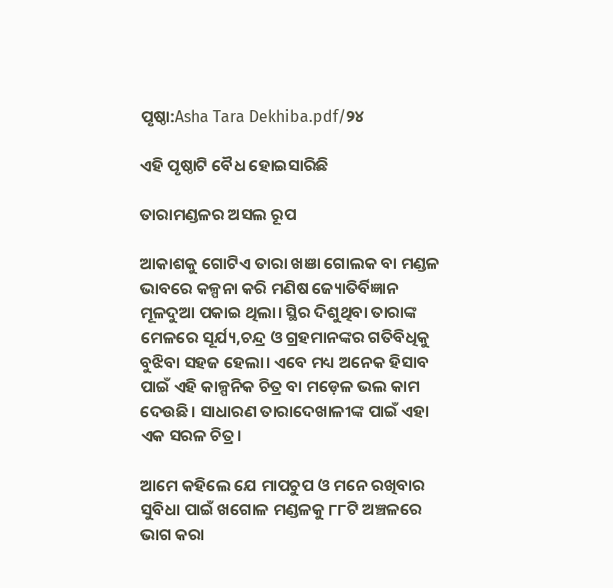ପୃଷ୍ଠା:Asha Tara Dekhiba.pdf/୨୪

ଏହି ପୃଷ୍ଠାଟି ବୈଧ ହୋଇସାରିଛି

ତାରାମଣ୍ଡଳର ଅସଲ ରୂପ

ଆକାଶକୁ ଗୋଟିଏ ତାରା ଖଞା ଗୋଲକ ବା ମଣ୍ଡଳ ଭାବରେ କଳ୍ପନା କରି ମଣିଷ ଜ୍ୟୋତିର୍ବିଜ୍ଞାନ ମୂଳଦୁଆ ପକାଇ ଥିଲା। ସ୍ଥିର ଦିଶୁଥିବା ତାରାଙ୍କ ମେଳରେ ସୂର୍ଯ୍ୟ,ଚନ୍ଦ୍ର ଓ ଗ୍ରହମାନଙ୍କର ଗତିବିଧିକୁ ବୁଝିବା ସହଜ ହେଲା। ଏବେ ମଧ୍ୟ ଅନେକ ହିସାବ ପାଇଁ ଏହି କାଳ୍ପନିକ ଚିତ୍ର ବା ମଡ଼େଳ ଭଲ କାମ ଦେଉଛି। ସାଧାରଣ ତାରାଦେଖାଳୀଙ୍କ ପାଇଁ ଏହା ଏକ ସରଳ ଚିତ୍ର।

ଆମେ କହିଲେ ଯେ ମାପଚୁପ ଓ ମନେ ରଖିବାର ସୁବିଧା ପାଇଁ ଖଗୋଳ ମଣ୍ଡଳକୁ ୮୮ଟି ଅଞ୍ଚଳରେ ଭାଗ କରା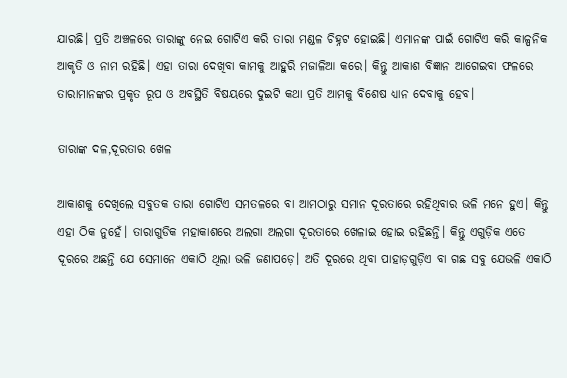ଯାରଛି। ପ୍ରତି ଅଞ୍ଚଳରେ ତାରାଙ୍କୁ ନେଇ ଗୋଟିଏ କରି ତାରା ମଣ୍ଡଳ ଚିହ୍ନଟ ହୋଇଛି। ଏମାନଙ୍କ ପାଇଁ ଗୋଟିଏ କରି କାଳ୍ପନିକ ଆକୃତି ଓ ନାମ ରହିଛି। ଏହା ତାରା ଦେଖିବା କାମକୁ ଆହୁରି ମଜାଳିଆ କରେ। କିନ୍ତୁ ଆକାଶ ବିଜ୍ଞାନ ଆଗେଇବା ଫଳରେ ତାରାମାନଙ୍କର ପ୍ରକୃତ ରୂପ ଓ ଅବସ୍ଥିତି ବିଷୟରେ ଦୁଇଟି କଥା ପ୍ରତି ଆମକୁ ବିଶେଷ ଧ୍ୟାନ ଦେବାକୁ ହେବ।

ତାରାଙ୍କ ଦଳ,ଦୂରତାର ଖେଳ

ଆକାଶକୁ ଦେଖିଲେ ସବୁତକ ତାରା ଗୋଟିଏ ସମତଳରେ ବା ଆମଠାରୁ ସମାନ ଦୂରତାରେ ରହିଥିବାର ଭଳି ମନେ ହୁଏ। କିନ୍ତୁ ଏହା ଠିକ ନୁହେଁ। ତାରାଗୁଡିକ ମହାକାଶରେ ଅଲଗା ଅଲଗା ଦୂରତାରେ ଖେଳାଇ ହୋଇ ରହିଛନ୍ତି। କିନ୍ତୁ ଏଗୁଡ଼ିକ ଏତେ ଦୂରରେ ଅଛନ୍ତି ଯେ ସେମାନେ ଏକାଠି ଥିଲା ଭଳି ଜଣାପଡ଼େ। ଅତି ଦୂରରେ ଥିବା ପାହାଡ଼ଗୁଡ଼ିଏ ବା ଗଛ ସବୁ ଯେଭଳି ଏକାଠି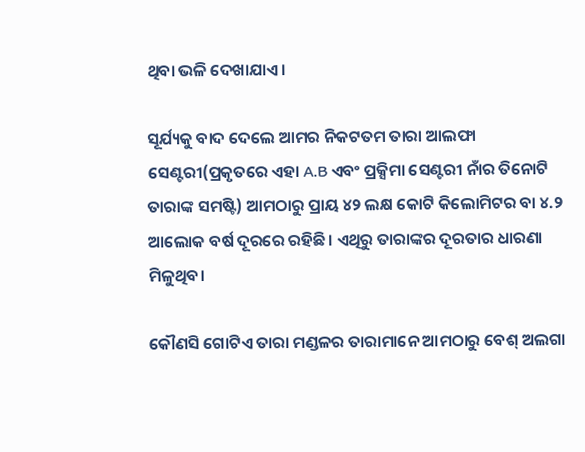ଥିବା ଭଳି ଦେଖାଯାଏ।

ସୂର୍ଯ୍ୟକୁ ବାଦ ଦେଲେ ଆମର ନିକଟତମ ତାରା ଆଲଫା ସେଣ୍ଟରୀ(ପ୍ରକୃତରେ ଏହା A.B ଏବଂ ପ୍ରକ୍ସିମା ସେଣ୍ଟରୀ ନାଁର ତିନୋଟି ତାରାଙ୍କ ସମଷ୍ଟି) ଆମଠାରୁ ପ୍ରାୟ ୪୨ ଲକ୍ଷ କୋଟି କିଲୋମିଟର ବା ୪.୨ ଆଲୋକ ବର୍ଷ ଦୂରରେ ରହିଛି। ଏଥିରୁ ତାରାଙ୍କର ଦୂରତାର ଧାରଣା ମିଳୁଥିବ।

କୌଣସି ଗୋଟିଏ ତାରା ମଣ୍ଡଳର ତାରାମାନେ ଆମଠାରୁ ବେଶ୍ ଅଲଗା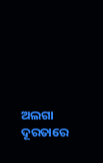ଅଲଗା ଦୂରତାରେ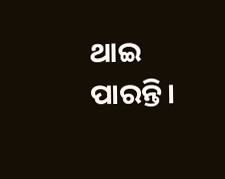ଥାଇ ପାରନ୍ତି।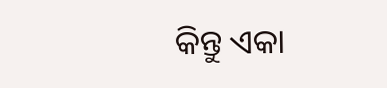କିନ୍ତୁ ଏକା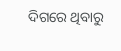ଦିଗରେ ଥିବାରୁ